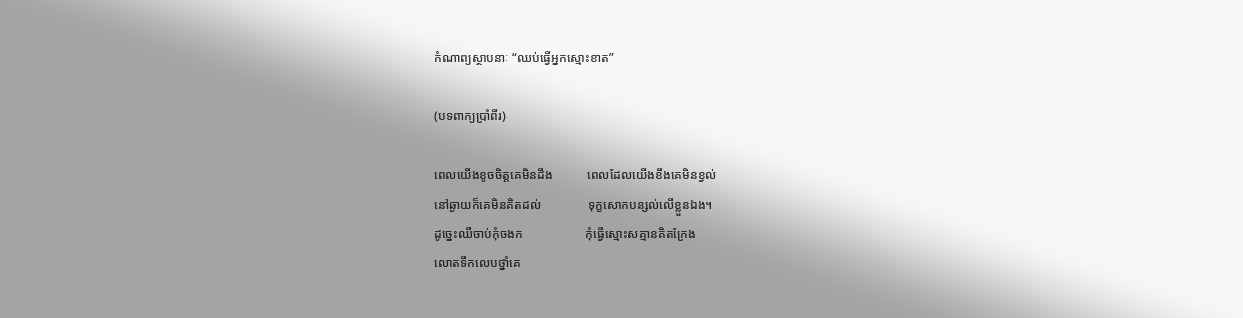កំណាព្យស្ថាបនាៈ “ឈប់ធ្វើអ្នកស្មោះខាត”

(បទពាក្យប្រាំពីរ)

ពេលយើងខូចចិត្តគេមិនដឹង           ពេលដែលយើងខឹងគេមិនខ្វល់
នៅឆ្ងាយក៏គេមិនគិតដល់               ទុក្ខសោកបន្សល់លើខ្លួនឯង។
ដូច្នេះឈឺចាប់កុំចងក                    កុំធ្វើស្មោះសគ្មានគិតក្រែង
លោតទឹកលេបថ្នាំគេ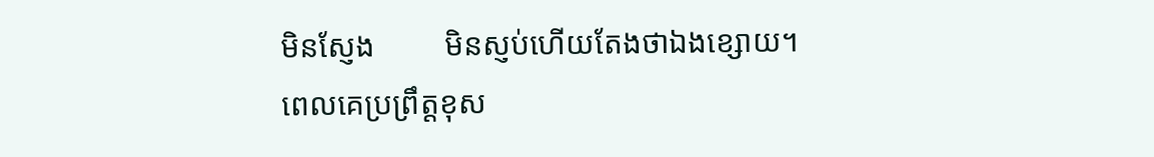មិនស្ញែង         មិនស្ញប់ហើយតែងថាឯងខ្សោយ។
ពេលគេប្រព្រឹត្តខុស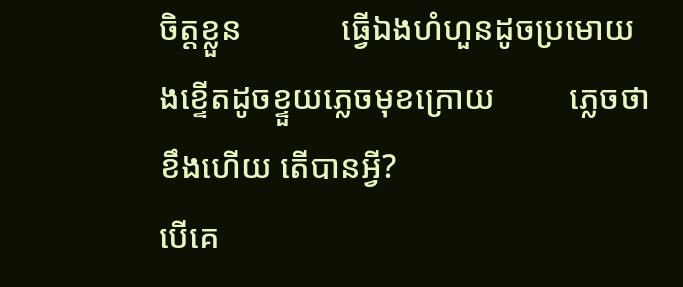ចិត្តខ្លួន            ធ្វើឯងហំហួនដូចប្រមោយ
ងខ្ទើតដូចខ្ទួយភ្លេចមុខក្រោយ         ភ្លេចថាខឹងហើយ តើបានអី្វ?
បើគេ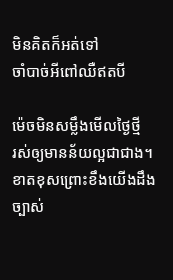មិនគិតក៏អត់ទៅ                   ចាំបាច់អីពៅឈឺឥតបី

ម៉េចមិនសម្លឹងមើលថ្ងៃថ្មី                រស់ឲ្យមានន័យល្អជាជាង។
ខាតខុសព្រោះខឹងយើងដឹងច្បាស់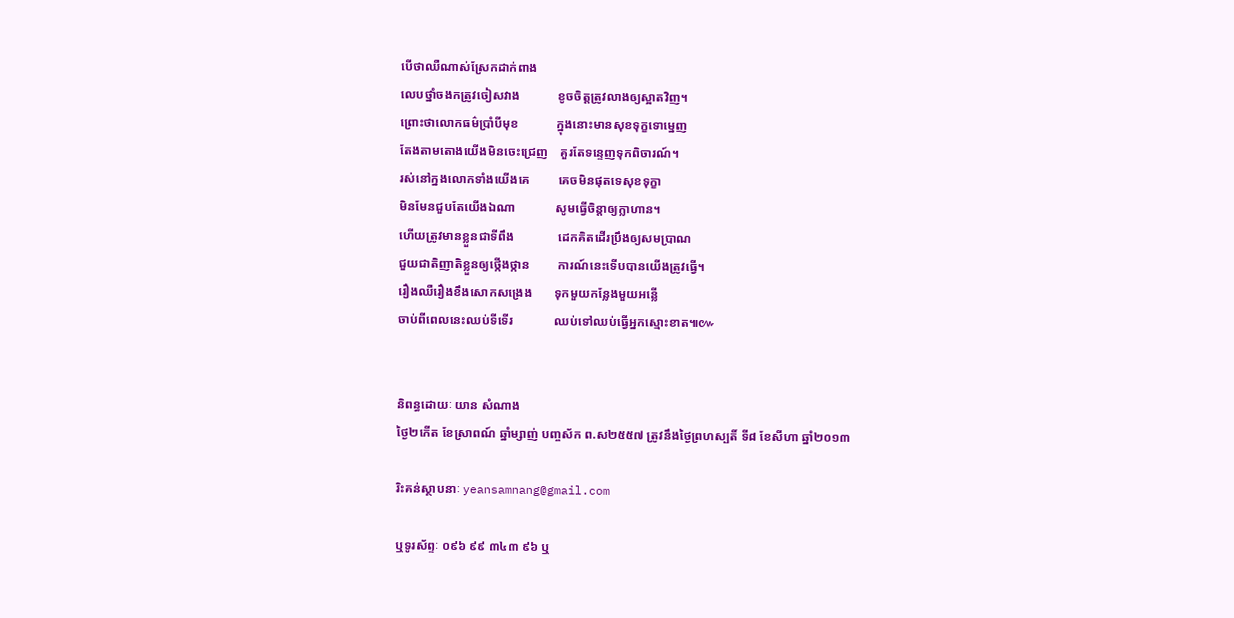បើថាឈឺណាស់ស្រែកដាក់ពាង
លេបថ្នាំចងកត្រូវចៀសវាង            ខូចចិត្តត្រូវលាងឲ្យស្អាតវិញ។
ព្រោះថាលោកធម៌ប្រាំបីមុខ            ក្នុងនោះមានសុខទុក្ខទោម្នេញ
តែងតាមតោងយើងមិនចេះជ្រេញ    គួរតែទន្ទេញទុកពិចារណ៍។
រស់នៅក្នងលោកទាំងយើងគេ         គេចមិនផុតទេសុខទុក្ខា
មិនមែនជួបតែយើងឯណា             សូមធ្វើចិន្តាឲ្យក្លាហាន។
ហើយត្រូវមានខ្លួនជាទីពឹង              ដេកគិតដើរប្រឹងឲ្យសមប្រាណ
ជួយជាតិញាតិខ្លួនឲ្យថ្កើងថ្កាន         ការណ៍នេះទើបបានយើងត្រូវធ្វើ។
រឿងឈឺរឿងខឹងសោកសង្រេង       ទុកមួយកន្លែងមួយអន្លើ
ចាប់ពីពេលនេះឈប់ទីទើរ             ឈប់ទៅឈប់ធ្វើអ្នកស្មោះខាត៕៚


និពន្ធដោយៈ យាន សំណាង
ថ្ងៃ២កើត ខែស្រាពណ៍ ឆ្នាំម្សាញ់ បញ្ចស័ក ព.ស២៥៥៧ ត្រូវនឹងថ្ងៃព្រហស្បតិ៍ ទី៨ ខែសីហា ឆ្នាំ២០១៣

រិះគន់ស្ថាបនាៈ yeansamnang@gmail.com

ឬទូរស័ព្ទៈ ០៩៦ ៩៩ ៣៤៣ ៩៦ ឬ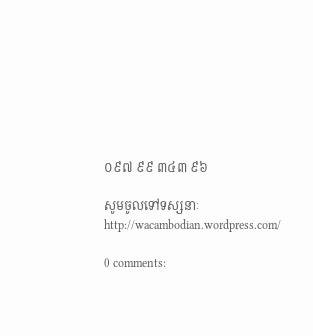០៩៧ ៩៩ ៣៤៣ ៩៦

សូមចូលទៅទស្សនាៈ http://wacambodian.wordpress.com/

0 comments: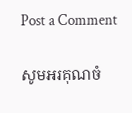Post a Comment

សូមអរគុណចំ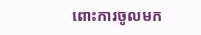ពោះការចូលមក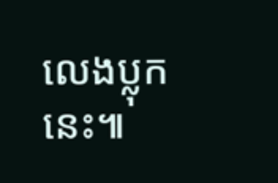លេងប្លុកនេះ៕